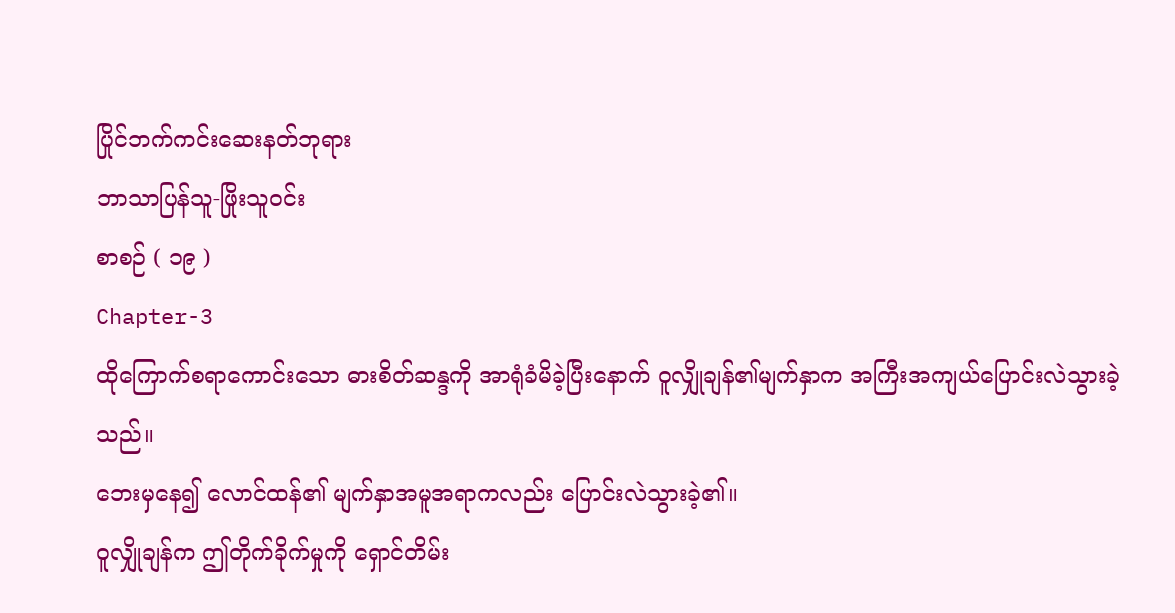ပြိုင်ဘက်ကင်းဆေးနတ်ဘုရား
ဘာသာပြန်သူ-ဖြိုးသူဝင်း
စာစဉ် ( ၁၉ )
Chapter-3
ထိုကြောက်စရာကောင်းသော ဓားစိတ်ဆန္ဒကို အာရုံခံမိခဲ့ပြီးနောက် ဝူလျှိုချန်၏မျက်နှာက အကြီးအကျယ်ပြောင်းလဲသွားခဲ့သည်။
ဘေးမှနေ၍ လောင်ထန်၏ မျက်နှာအမူအရာကလည်း ပြောင်းလဲသွားခဲ့၏။
ဝူလျှိုချန်က ဤတိုက်ခိုက်မှုကို ရှောင်တိမ်း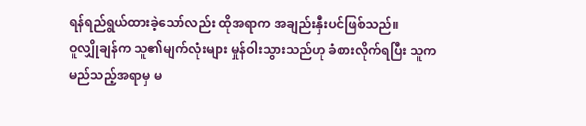ရန်ရည်ရွယ်ထားခဲ့သော်လည်း ထိုအရာက အချည်းနှီးပင်ဖြစ်သည်။
ဝူလျှိုချန်က သူ၏မျက်လုံးများ မှုန်ဝါးသွားသည်ဟု ခံစားလိုက်ရပြီး သူကမည်သည့်အရာမှ မ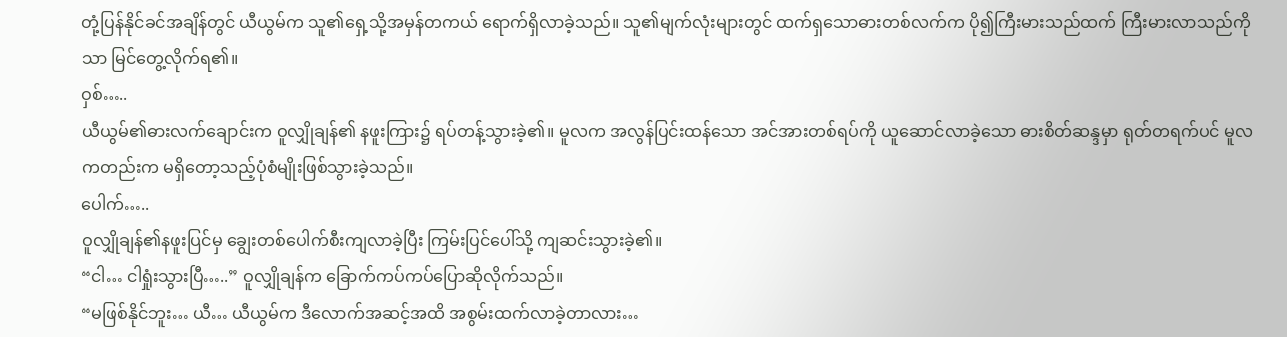တုံ့ပြန်နိုင်ခင်အချိန်တွင် ယီယွမ်က သူ၏ရှေ့သို့အမှန်တကယ် ရောက်ရှိလာခဲ့သည်။ သူ၏မျက်လုံးများတွင် ထက်ရှသောဓားတစ်လက်က ပို၍ကြီးမားသည်ထက် ကြီးမားလာသည်ကိုသာ မြင်တွေ့လိုက်ရ၏။
ဝှစ်…..
ယီယွမ်၏ဓားလက်ချောင်းက ဝူလျှိုချန်၏ နဖူးကြား၌ ရပ်တန့်သွားခဲ့၏။ မူလက အလွန်ပြင်းထန်သော အင်အားတစ်ရပ်ကို ယူဆောင်လာခဲ့သော ဓားစိတ်ဆန္ဒမှာ ရုတ်တရက်ပင် မူလကတည်းက မရှိတော့သည့်ပုံစံမျိုးဖြစ်သွားခဲ့သည်။
ပေါက်…..
ဝူလျှိုချန်၏နဖူးပြင်မှ ချွေးတစ်ပေါက်စီးကျလာခဲ့ပြီး ကြမ်းပြင်ပေါ်သို့ ကျဆင်းသွားခဲ့၏။
“ငါ… ငါရှုံးသွားပြီ…..” ဝူလျှိုချန်က ခြောက်ကပ်ကပ်ပြောဆိုလိုက်သည်။
“မဖြစ်နိုင်ဘူး… ယီ… ယီယွမ်က ဒီလောက်အဆင့်အထိ အစွမ်းထက်လာခဲ့တာလား…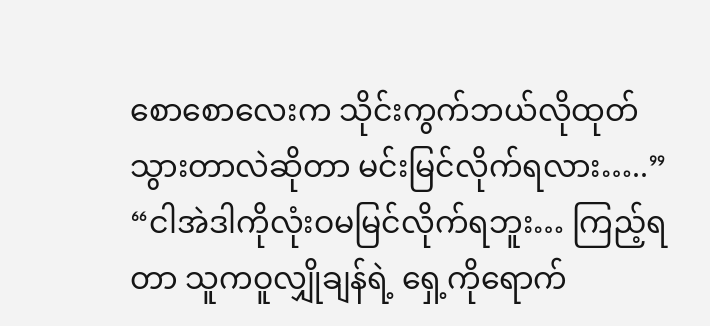စောစောလေးက သိုင်းကွက်ဘယ်လိုထုတ်သွားတာလဲဆိုတာ မင်းမြင်လိုက်ရလား…..”
“ငါအဲဒါကိုလုံးဝမမြင်လိုက်ရဘူး… ကြည့်ရတာ သူကဝူလျှိုချန်ရဲ့ ရှေ့ကိုရောက်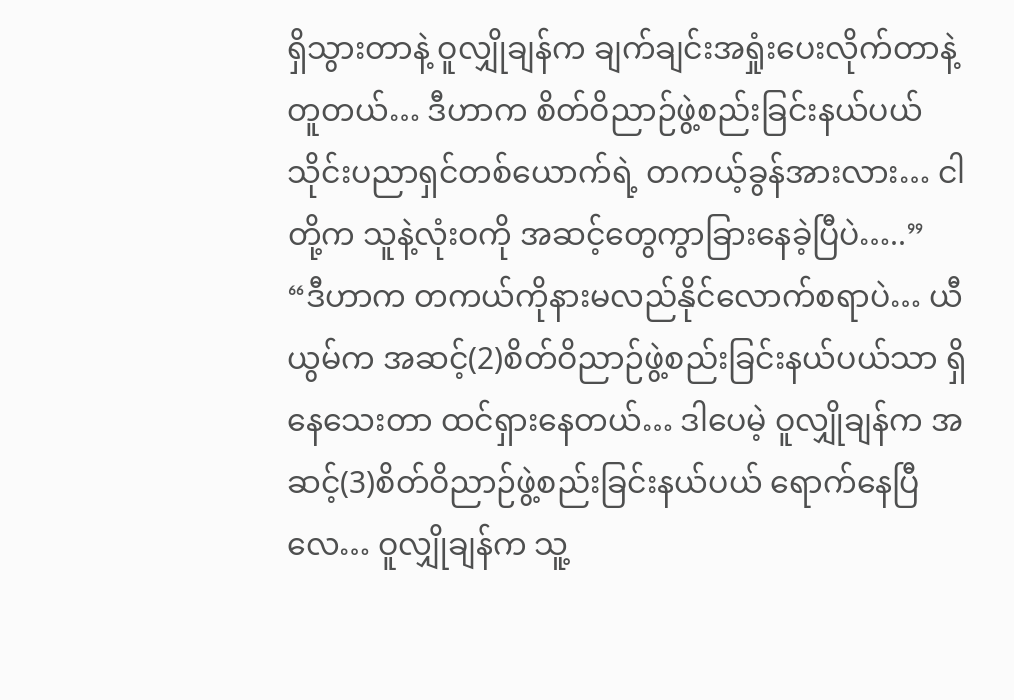ရှိသွားတာနဲ့ ဝူလျှိုချန်က ချက်ချင်းအရှုံးပေးလိုက်တာနဲ့တူတယ်… ဒီဟာက စိတ်ဝိညာဉ်ဖွဲ့စည်းခြင်းနယ်ပယ် သိုင်းပညာရှင်တစ်ယောက်ရဲ့ တကယ့်ခွန်အားလား… ငါတို့က သူနဲ့လုံးဝကို အဆင့်တွေကွာခြားနေခဲ့ပြီပဲ…..”
“ဒီဟာက တကယ်ကိုနားမလည်နိုင်လောက်စရာပဲ… ယီယွမ်က အဆင့်(2)စိတ်ဝိညာဉ်ဖွဲ့စည်းခြင်းနယ်ပယ်သာ ရှိနေသေးတာ ထင်ရှားနေတယ်… ဒါပေမဲ့ ဝူလျှိုချန်က အဆင့်(3)စိတ်ဝိညာဉ်ဖွဲ့စည်းခြင်းနယ်ပယ် ရောက်နေပြီလေ… ဝူလျှိုချန်က သူ့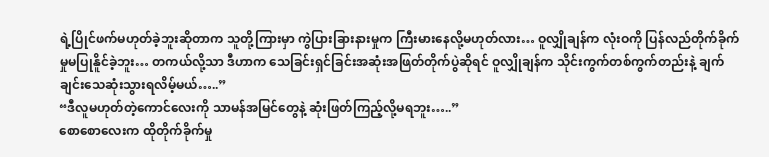ရဲ့ပြိုင်ဖက်မဟုတ်ခဲ့ဘူးဆိုတာက သူတို့ကြားမှာ ကွဲပြားခြားနားမှုက ကြီးမားနေလို့မဟုတ်လား… ဝူလျှိုချန်က လုံးဝကို ပြန်လည်တိုက်ခိုက်မှုမပြုနိူင်ခဲ့ဘူး… တကယ်လို့သာ ဒီဟာက သေခြင်းရှင်ခြင်းအဆုံးအဖြတ်တိုက်ပွဲဆိုရင် ဝူလျှိုချန်က သိုင်းကွက်တစ်ကွက်တည်းနဲ့ ချက်ချင်းသေဆုံးသွားရလိမ့်မယ်…..”
“ဒီလူမဟုတ်တဲ့ကောင်လေးကို သာမန်အမြင်တွေနဲ့ ဆုံးဖြတ်ကြည့်လို့မရဘူး…..”
စောစောလေးက ထိုတိုက်ခိုက်မှု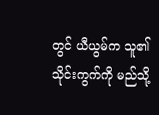တွင် ယီယွမ်က သူ၏သိုင်းကွက်ကို မည်သို့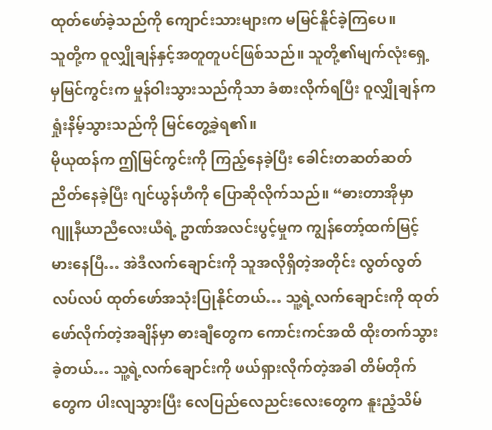ထုတ်ဖော်ခဲ့သည်ကို ကျောင်းသားများက မမြင်နိူင်ခဲ့ကြပေ။
သူတို့က ဝူလျှိုချန်နှင့်အတူတူပင်ဖြစ်သည်။ သူတို့၏မျက်လုံးရှေ့မှမြင်ကွင်းက မှုန်ဝါးသွားသည်ကိုသာ ခံစားလိုက်ရပြီး ဝူလျှိုချန်က ရှုံးနိမ့်သွားသည်ကို မြင်တွေ့ခဲ့ရ၏။
မိုယုထန်က ဤမြင်ကွင်းကို ကြည့်နေခဲ့ပြီး ခေါင်းတဆတ်ဆတ် ညိတ်နေခဲ့ပြီး ဂျင်ယွန်ဟီကို ပြောဆိုလိုက်သည်။ “ဓားတာအိုမှာ ဂျူနီယာညီလေးယီရဲ့ ဥာဏ်အလင်းပွင့်မှုက ကျွန်တော့်ထက်မြင့်မားနေပြီ… အဲဒီလက်ချောင်းကို သူအလိုရှိတဲ့အတိုင်း လွတ်လွတ်လပ်လပ် ထုတ်ဖော်အသုံးပြုနိုင်တယ်… သူ့ရဲ့လက်ချောင်းကို ထုတ်ဖော်လိုက်တဲ့အချိန်မှာ ဓားချီတွေက ကောင်းကင်အထိ ထိုးတက်သွားခဲ့တယ်… သူ့ရဲ့လက်ချောင်းကို ဖယ်ရှားလိုက်တဲ့အခါ တိမ်တိုက်တွေက ပါးလျသွားပြီး လေပြည်လေညင်းလေးတွေက နူးညံ့သိမ်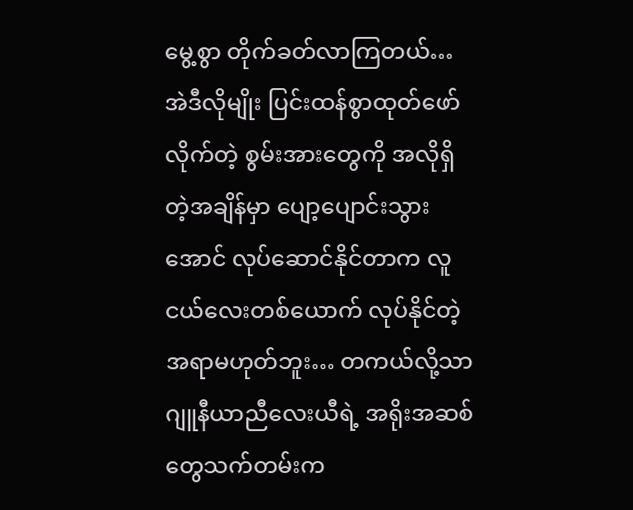မွေ့စွာ တိုက်ခတ်လာကြတယ်… အဲဒီလိုမျိုး ပြင်းထန်စွာထုတ်ဖော်လိုက်တဲ့ စွမ်းအားတွေကို အလိုရှိတဲ့အချိန်မှာ ပျော့ပျောင်းသွားအောင် လုပ်ဆောင်နိုင်တာက လူငယ်လေးတစ်ယောက် လုပ်နိုင်တဲ့အရာမဟုတ်ဘူး… တကယ်လို့သာ ဂျူနီယာညီလေးယီရဲ့ အရိုးအဆစ်တွေသက်တမ်းက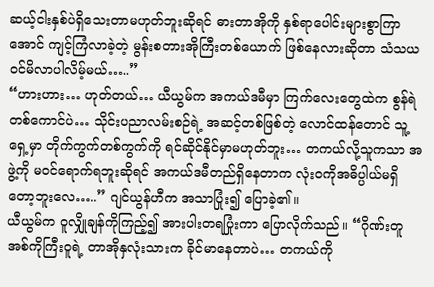ဆယ့်ငါးနှစ်ပဲရှိသေးတာမဟုတ်ဘူးဆိုရင် ဓားတာအိုကို နှစ်ရာပေါင်းများစွာကြာအောင် ကျင့်ကြံလာခဲ့တဲ့ မွန်းစတားအိုကြီးတစ်ယောက် ဖြစ်နေလားဆိုတာ သံသယဝင်မိလာပါလိမ့်မယ်…..”
“ဟားဟား… ဟုတ်တယ်… ယီယွမ်က အကယ်ဒမီမှာ ကြက်လေးတွေထဲက စွန်ရဲတစ်ကောင်ပဲ… သိုင်းပညာလမ်းစဉ်ရဲ့ အဆင့်တစ်ဖြစ်တဲ့ လောင်ထန်တောင် သူ့ရှေ့မှာ တိုက်ကွက်တစ်ကွက်ကို ရင်ဆိုင်နိုင်မှာမဟုတ်ဘူး… တကယ်လို့သူကသာ အဖွဲ့ကို မဝင်ရောက်ရဘူးဆိုရင် အကယ်ဒမီတည်ရှိနေတာက လုံးဝကိုအဓိပ္ပါယ်မရှိတော့ဘူးလေ…..” ဂျင်ယွန်ဟီက အသာပြုံး၍ ပြောခဲ့၏။
ယီယွမ်က ဝူလျှိုချန်ကိုကြည့်၍ အားပါးတရပြုံးကာ ပြောလိုက်သည်။ “ဂိုဏ်းတူအစ်ကိုကြီးဝူရဲ့ တာအိုနှလုံးသားက ခိုင်မာနေတာပဲ… တကယ်ကို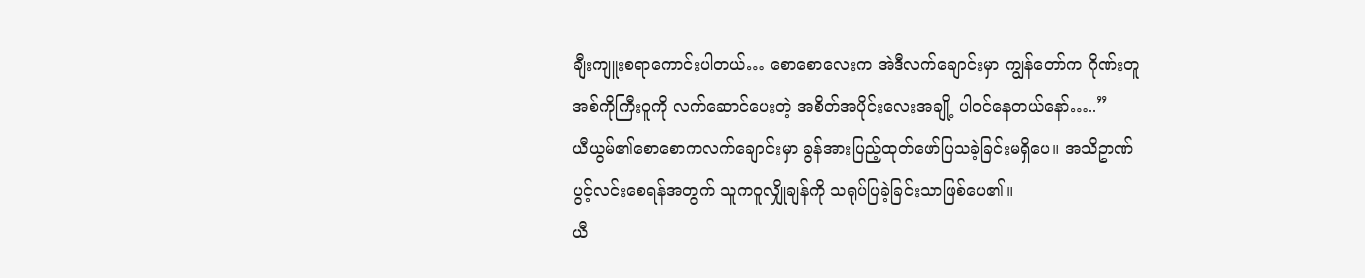ချီးကျူးစရာကောင်းပါတယ်… စောစောလေးက အဲဒီလက်ချောင်းမှာ ကျွန်တော်က ဂိုဏ်းတူအစ်ကိုကြီးဝူကို လက်ဆောင်ပေးတဲ့ အစိတ်အပိုင်းလေးအချို့ ပါဝင်နေတယ်နော်…..”
ယီယွမ်၏စောစောကလက်ချောင်းမှာ ခွန်အားပြည့်ထုတ်ဖော်ပြသခဲ့ခြင်းမရှိပေ။ အသိဥာဏ်ပွင့်လင်းစေရန်အတွက် သူကဝူလျှိုချန်ကို သရုပ်ပြခဲ့ခြင်းသာဖြစ်ပေ၏။
ယီ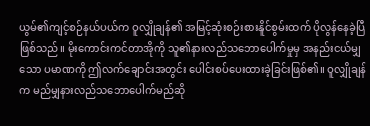ယွမ်၏ကျင့်စဉ်နယ်ပယ်က ဝူလျှိုချန်၏ အမြင့်ဆုံးစဉ်းစားနိူင်စွမ်းထက် ပိုလွန်နေခဲ့ပြီဖြစ်သည်။ မိုးကောင်းကင်တာအိုကို သူ၏နားလည်သဘောပေါက်မှုမှ အနည်းငယ်မျှသော ပမာဏကို ဤလက်ချောင်းအတွင်း ပေါင်းစပ်ပေးထားခဲ့ခြင်းဖြစ်၏။ ဝူလျှိုချန်က မည်မျှနားလည်သဘောပေါက်မည်ဆို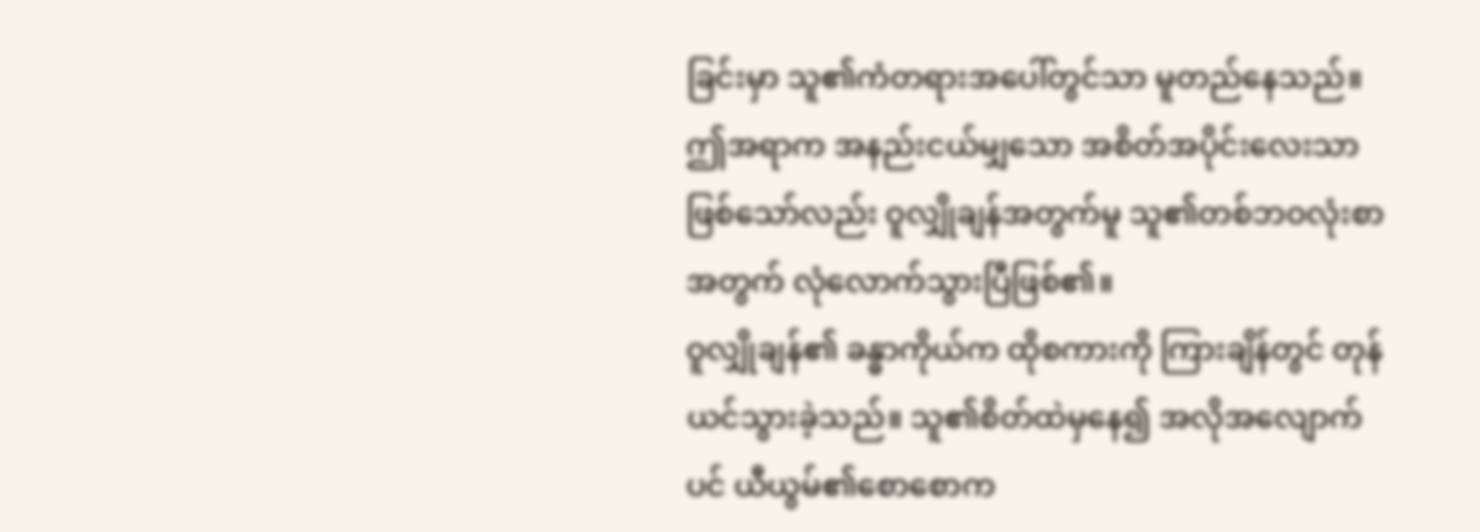ခြင်းမှာ သူ၏ကံတရားအပေါ်တွင်သာ မူတည်နေသည်။
ဤအရာက အနည်းငယ်မျှသော အစိတ်အပိုင်းလေးသာဖြစ်သော်လည်း ဝူလျှိုချန်အတွက်မူ သူ၏တစ်ဘဝလုံးစာအတွက် လုံလောက်သွားပြီဖြစ်၏။
ဝူလျှိုချန်၏ ခန္ဓာကိုယ်က ထိုစကားကို ကြားချိန်တွင် တုန်ယင်သွားခဲ့သည်။ သူ၏စိတ်ထဲမှနေ၍ အလိုအလျောက်ပင် ယီယွမ်၏စောစောက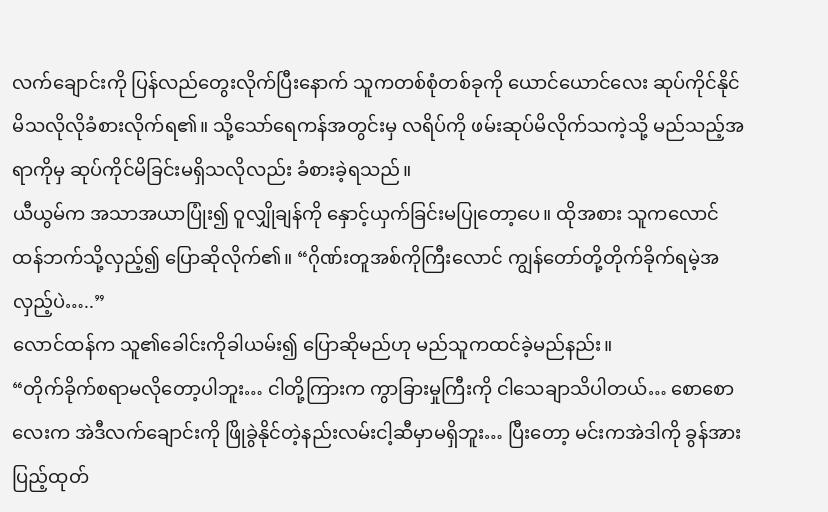လက်ချောင်းကို ပြန်လည်တွေးလိုက်ပြီးနောက် သူကတစ်စုံတစ်ခုကို ယောင်ယောင်လေး ဆုပ်ကိုင်နိုင်မိသလိုလိုခံစားလိုက်ရ၏။ သို့သော်ရေကန်အတွင်းမှ လရိပ်ကို ဖမ်းဆုပ်မိလိုက်သကဲ့သို့ မည်သည့်အရာကိုမှ ဆုပ်ကိုင်မိခြင်းမရှိသလိုလည်း ခံစားခဲ့ရသည်။
ယီယွမ်က အသာအယာပြုံး၍ ဝူလျှိုချန်ကို နှောင့်ယှက်ခြင်းမပြုတော့ပေ။ ထိုအစား သူကလောင်ထန်ဘက်သို့လှည့်၍ ပြောဆိုလိုက်၏။ “ဂိုဏ်းတူအစ်ကိုကြီးလောင် ကျွန်တော်တို့တိုက်ခိုက်ရမဲ့အလှည့်ပဲ…..”
လောင်ထန်က သူ၏ခေါင်းကိုခါယမ်း၍ ပြောဆိုမည်ဟု မည်သူကထင်ခဲ့မည်နည်း။
“တိုက်ခိုက်စရာမလိုတော့ပါဘူး… ငါတို့ကြားက ကွာခြားမှုကြီးကို ငါသေချာသိပါတယ်… စောစောလေးက အဲဒီလက်ချောင်းကို ဖြိုခွဲနိုင်တဲ့နည်းလမ်းငါ့ဆီမှာမရှိဘူး… ပြီးတော့ မင်းကအဲဒါကို ခွန်အားပြည့်ထုတ်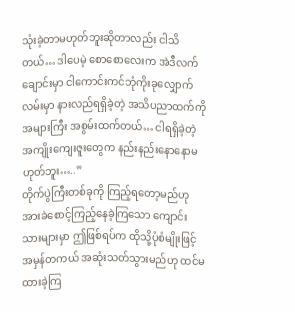သုံးခဲ့တာမဟုတ်ဘူးဆိုတာလည်း ငါသိတယ်… ဒါပေမဲ့ စောစောလေးက အဲဒီလက်ချောင်းမှာ ငါကောင်းကင်ဘုံကိုးခုလျှောက်လမ်းမှာ နားလည်ရရှိခဲ့တဲ့ အသိပညာထက်ကို အများကြီး အစွမ်းထက်တယ်… ငါရရှိခဲ့တဲ့ အကျိုးကျေးဇူးတွေက နည်းနည်းနောနောမဟုတ်ဘူး…..”
တိုက်ပွဲကြီးတစ်ခုကို ကြည့်ရတော့မည်ဟု အားခဲစောင့်ကြည့်နေခဲ့ကြသော ကျောင်းသားများမှာ ဤဖြစ်ရပ်က ထိုသို့ပုံစံမျိုးဖြင့် အမှန်တကယ် အဆုံးသတ်သွားမည်ဟု ထင်မထားခဲ့ကြ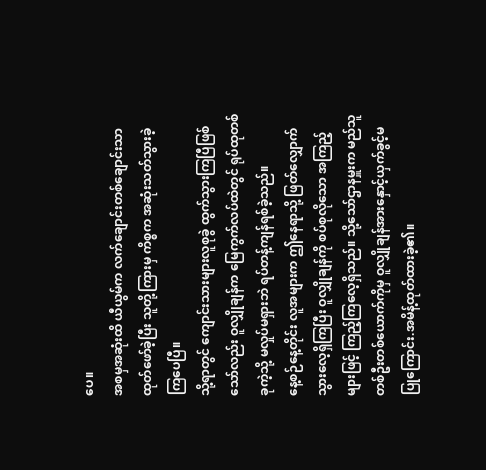ပေ။
အစမှအဆုံးထိ ယီယွမ်က လက်ချောင်းတစ်ချောင်းသာ ထုတ်ဖော်ခဲ့ပြီး သူတို့ကြားမှ ကိစ္စက အဆုံးသတ်သွားခဲ့ကြပေပြီ။
သို့ရာတွင် ကျောင်းသားများလူစုခွဲ ထွက်သွားကြပြီဖြစ်သော်လည်း ဝူလျှိုချန်က မြေကွက်လပ်ထဲတွင် ရုပ်ထုတစ်ခုကဲ့သို့ မလှုပ်မရှားဘဲ ရပ်တန့်ကျန်ရစ်ခဲ့သည်။
နေ့စဉ်နေ့တိုင်း လူအများက ဤနေရာသို့ ဖြတ်လျှောက်သွားလေ့ရှိကြပြီး ဝူလျှိုချန်ကို စပ်စုလိုသော အကြည့်များဖြင့် ကြည့်ကြလေ့ရှိသည်။ သို့သော်ဌာနမှူးက မည်သူတစ်ဦးတစ်ယောက်ကိုမှ ဝူလျှိုချန်အားနှောင့်ယှက်ခွင့်မပြုကြောင်း.အမိန့်ထုတ်ထားခဲ့၏။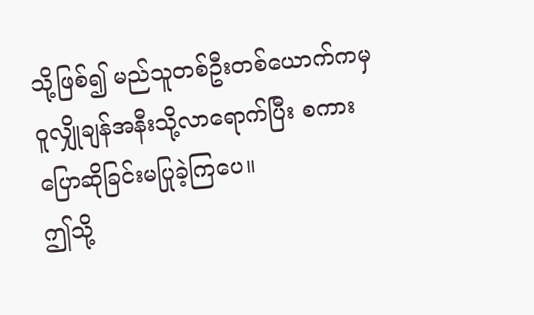သို့ဖြစ်၍ မည်သူတစ်ဦးတစ်ယောက်ကမှ ဝူလျှိုချန်အနီးသို့လာရောက်ပြီး စကားပြောဆိုခြင်းမပြုခဲ့ကြပေ။
ဤသို့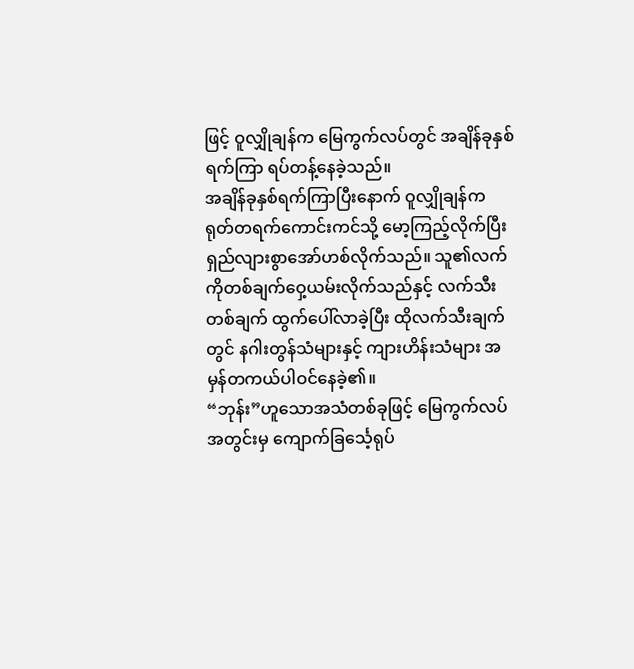ဖြင့် ဝူလျှိုချန်က မြေကွက်လပ်တွင် အချိန်ခုနှစ်ရက်ကြာ ရပ်တန့်နေခဲ့သည်။
အချိန်ခုနှစ်ရက်ကြာပြီးနောက် ဝူလျှိုချန်က ရုတ်တရက်ကောင်းကင်သို့ မော့ကြည့်လိုက်ပြီး ရှည်လျားစွာအော်ဟစ်လိုက်သည်။ သူ၏လက်ကိုတစ်ချက်ဝှေ့ယမ်းလိုက်သည်နှင့် လက်သီးတစ်ချက် ထွက်ပေါ်လာခဲ့ပြီး ထိုလက်သီးချက်တွင် နဂါးတွန်သံများနှင့် ကျားဟိန်းသံများ အမှန်တကယ်ပါဝင်နေခဲ့၏။
“ဘုန်း”ဟူသောအသံတစ်ခုဖြင့် မြေကွက်လပ်အတွင်းမှ ကျောက်ခြင်္သေ့ရုပ်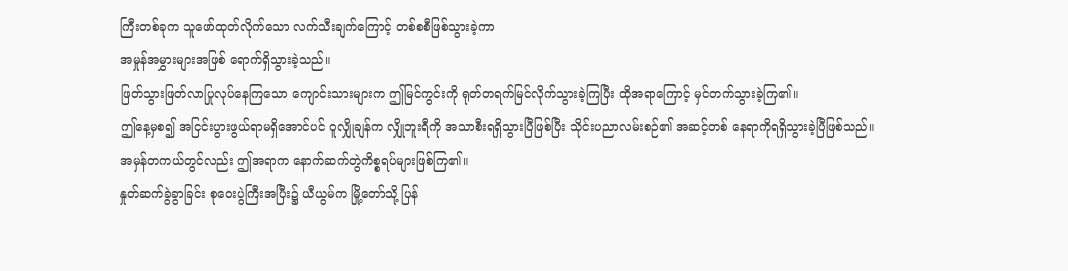ကြီးတစ်ခုက သူဖော်ထုတ်လိုက်သော လက်သီးချက်ကြောင့် တစ်စစီဖြစ်သွားခဲ့ကာ
အမှုန်အမွှားများအဖြစ် ရောက်ရှိသွားခဲ့သည်။
ဖြတ်သွားဖြတ်လာပြုလုပ်နေကြသော ကျောင်းသားများက ဤမြင်ကွင်းကို ရုတ်တရက်မြင်လိုက်သွားခဲ့ကြပြီး ထိုအရာကြောင့် မှင်တက်သွားခဲ့ကြ၏။
ဤနေ့မှစ၍ အငြင်းပွားဖွယ်ရာမရှိအောင်ပင် ဝူလျှိုချန်က လျှိုဘူးရီကို အသာစီးရရှိသွားပြီဖြစ်ပြီး သိုင်းပညာလမ်းစဉ်၏ အဆင့်တစ် နေရာကိုရရှိသွားခဲ့ပြီဖြစ်သည်။
အမှန်တကယ်တွင်လည်း ဤအရာက နောက်ဆက်တွဲကိစ္စရပ်များဖြစ်ကြ၏။
နှုတ်ဆက်ခွဲခွာခြင်း စုဝေးပွဲကြီးအပြီး၌ ယီယွမ်က မြို့တော်သို့ ပြန်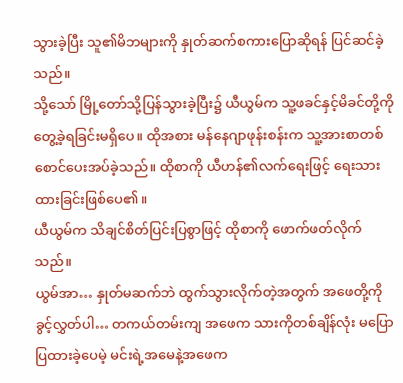သွားခဲ့ပြီး သူ၏မိဘများကို နှုတ်ဆက်စကားပြောဆိုရန် ပြင်ဆင်ခဲ့သည်။
သို့သော် မြို့တော်သို့ပြန်သွားခဲ့ပြီး၌ ယီယွမ်က သူ့ဖခင်နှင့်မိခင်တို့ကို တွေ့ခဲ့ရခြင်းမရှိပေ။ ထိုအစား မန်နေဂျာဖုန်းစန်းက သူ့အားစာတစ်စောင်ပေးအပ်ခဲ့သည်။ ထိုစာကို ယီဟန်၏လက်ရေးဖြင့် ရေးသားထားခြင်းဖြစ်ပေ၏။
ယီယွမ်က သိချင်စိတ်ပြင်းပြစွာဖြင့် ထိုစာကို ဖောက်ဖတ်လိုက်သည်။
ယွမ်အာ… နှုတ်မဆက်ဘဲ ထွက်သွားလိုက်တဲ့အတွက် အဖေတို့ကို ခွင့်လွှတ်ပါ… တကယ်တမ်းကျ အဖေက သားကိုတစ်ချိန်လုံး မပြောပြထားခဲ့ပေမဲ့ မင်းရဲ့အမေနဲ့အဖေက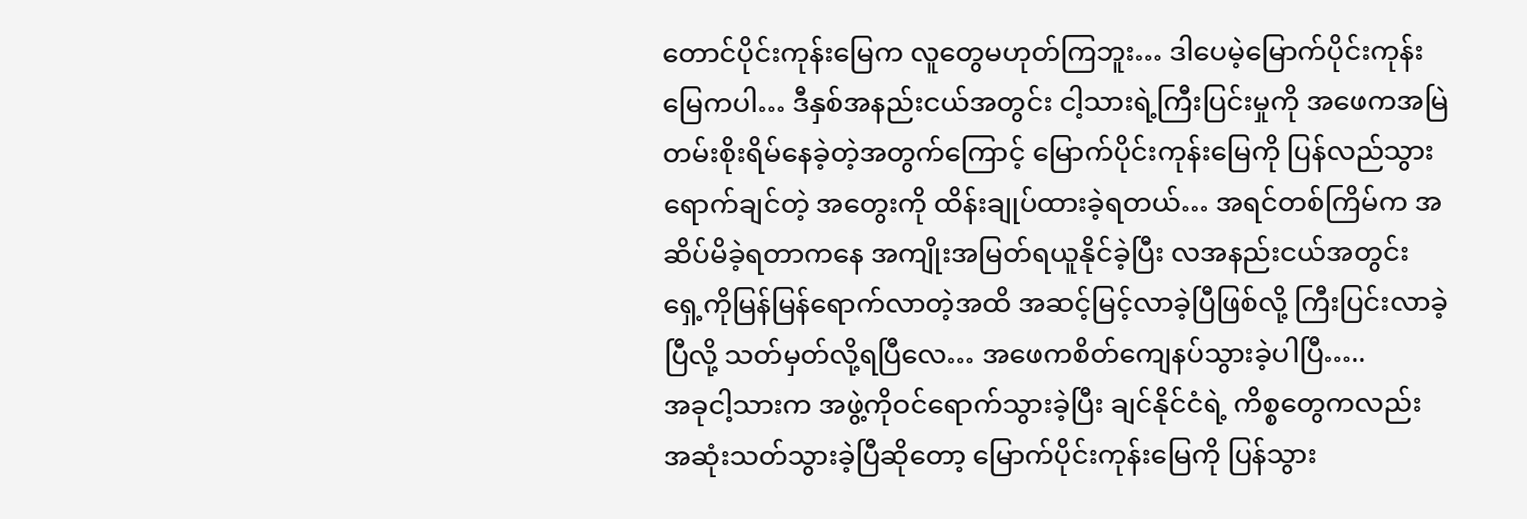တောင်ပိုင်းကုန်းမြေက လူတွေမဟုတ်ကြဘူး… ဒါပေမဲ့မြောက်ပိုင်းကုန်းမြေကပါ… ဒီနှစ်အနည်းငယ်အတွင်း ငါ့သားရဲ့ကြီးပြင်းမှုကို အဖေကအမြဲတမ်းစိုးရိမ်နေခဲ့တဲ့အတွက်ကြောင့် မြောက်ပိုင်းကုန်းမြေကို ပြန်လည်သွားရောက်ချင်တဲ့ အတွေးကို ထိန်းချုပ်ထားခဲ့ရတယ်… အရင်တစ်ကြိမ်က အဆိပ်မိခဲ့ရတာကနေ အကျိုးအမြတ်ရယူနိုင်ခဲ့ပြီး လအနည်းငယ်အတွင်း ရှေ့ကိုမြန်မြန်ရောက်လာတဲ့အထိ အဆင့်မြင့်လာခဲ့ပြီဖြစ်လို့ ကြီးပြင်းလာခဲ့ပြီလို့ သတ်မှတ်လို့ရပြီလေ… အဖေကစိတ်ကျေနပ်သွားခဲ့ပါပြီ…..
အခုငါ့သားက အဖွဲ့ကိုဝင်ရောက်သွားခဲ့ပြီး ချင်နိုင်ငံရဲ့ ကိစ္စတွေကလည်း အဆုံးသတ်သွားခဲ့ပြီဆိုတော့ မြောက်ပိုင်းကုန်းမြေကို ပြန်သွား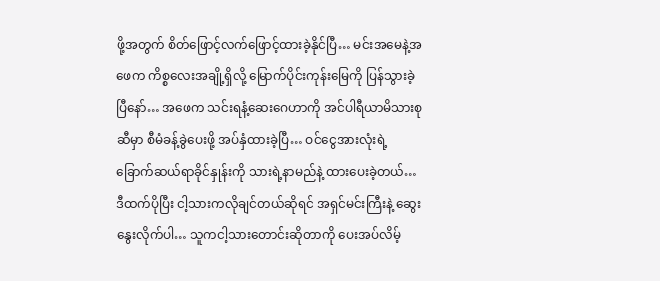ဖို့အတွက် စိတ်ဖြောင့်လက်ဖြောင့်ထားခဲ့နိုင်ပြီ… မင်းအမေနဲ့အဖေက ကိစ္စလေးအချို့ရှိလို့ မြောက်ပိုင်းကုန်းမြေကို ပြန်သွားခဲ့ပြီနော်… အဖေက သင်းရနံ့ဆေးဂေဟာကို အင်ပါရီယာမိသားစုဆီမှာ စီမံခန့်ခွဲပေးဖို့ အပ်နှံထားခဲ့ပြီ… ဝင်ငွေအားလုံးရဲ့ခြောက်ဆယ်ရာခိုင်နှုန်းကို သားရဲ့နာမည်နဲ့ ထားပေးခဲ့တယ်… ဒီထက်ပိုပြီး ငါ့သားကလိုချင်တယ်ဆိုရင် အရှင်မင်းကြီးနဲ့ ဆွေးနွေးလိုက်ပါ… သူကငါ့သားတောင်းဆိုတာကို ပေးအပ်လိမ့်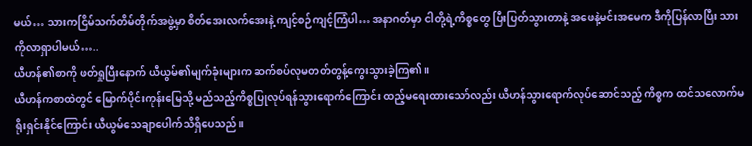မယ်… သားကငြိမ်သက်တိမ်တိုက်အဖွဲ့မှာ စိတ်အေးလက်အေးနဲ့ ကျင့်စဉ်ကျင့်ကြံပါ… အနာဂတ်မှာ ငါတို့ရဲ့ကိစ္စတွေ ပြီးပြတ်သွားတာနဲ့ အဖေနဲ့မင်းအမေက ဒီကိုပြန်လာပြီး သားကိုလာရှာပါမယ်…..
ယီဟန်၏စာကို ဖတ်ရှုပြီးနောက် ယီယွမ်၏မျက်ခုံးများက ဆက်စပ်လုမတတ်တွန့်ကွေးသွားခဲ့ကြ၏။
ယီဟန်ကစာထဲတွင် မြောက်ပိုင်းကုန်းမြေသို့ မည်သည့်ကိစ္စပြုလုပ်ရန်သွားရောက်ကြောင်း ထည့်မရေးထားသော်လည်း ယီဟန်သွားရောက်လုပ်ဆောင်သည့် ကိစ္စက ထင်သလောက်မရိုးရှင်းနိုင်ကြောင်း ယီယွမ်သေချာပေါက်သိရှိပေသည်။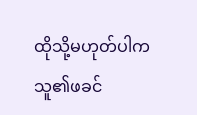ထိုသို့မဟုတ်ပါက သူ၏ဖခင်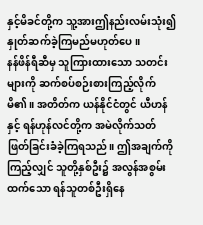နှင့်မိခင်တို့က သူ့အားဤနည်းလမ်းသုံး၍ နှုတ်ဆက်ခဲ့ကြမည်မဟုတ်ပေ။
နန်ဖိန်ရီဆီမှ သူကြားထားသော သတင်းများကို ဆက်စပ်စဉ်းစားကြည့်လိုက်မိ၏။ အတိတ်က ယန်နိုင်ငံတွင် ယီဟန်နှင့် ရန်ဟုန်လင်တို့က အမဲလိုက်သတ်ဖြတ်ခြင်းခံခဲ့ကြရသည်။ ဤအချက်ကိုကြည့်လျှင် သူတို့နှစ်ဦး၌ အလွန်အစွမ်းထက်သော ရန်သူတစ်ဦးရှိနေ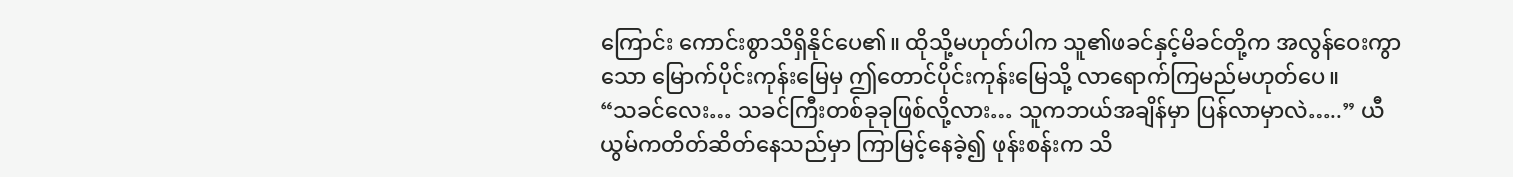ကြောင်း ကောင်းစွာသိရှိနိုင်ပေ၏။ ထိုသို့မဟုတ်ပါက သူ၏ဖခင်နှင့်မိခင်တို့က အလွန်ဝေးကွာသော မြောက်ပိုင်းကုန်းမြေမှ ဤတောင်ပိုင်းကုန်းမြေသို့ လာရောက်ကြမည်မဟုတ်ပေ။
“သခင်လေး… သခင်ကြီးတစ်ခုခုဖြစ်လို့လား… သူကဘယ်အချိန်မှာ ပြန်လာမှာလဲ…..” ယီယွမ်ကတိတ်ဆိတ်နေသည်မှာ ကြာမြင့်နေခဲ့၍ ဖုန်းစန်းက သိ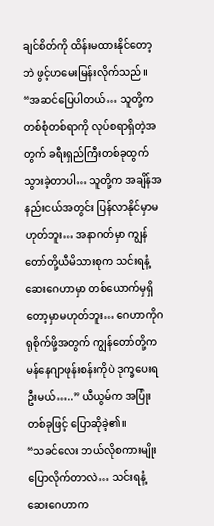ချင်စိတ်ကို ထိန်းမထားနိုင်တော့ဘဲ ဖွင့်ဟမေးမြန်းလိုက်သည်။
“အဆင်ပြေပါတယ်… သူတို့ကတစ်စုံတစ်ရာကို လုပ်စရာရှိတဲ့အတွက် ခရီးရှည်ကြီးတစ်ခုထွက်သွားခဲ့တာပါ… သူတို့က အချိန်အနည်းငယ်အတွင်း ပြန်လာနိုင်မှာမဟုတ်ဘူး… အနာဂတ်မှာ ကျွန်တော်တို့ယီမိသားစုက သင်းရနံ့ဆေးဂေဟာမှာ တစ်ယောက်မှရှိတော့မှာမဟုတ်ဘူး… ဂေဟာကိုဂရုစိုက်ဖို့အတွက် ကျွန်တော်တို့က မန်နေဂျာဖုန်းစန်းကိုပဲ ဒုက္ခပေးရဦးမယ်…..” ယီယွမ်က အပြုံးတစ်ခုဖြင့် ပြောဆိုခဲ့၏။
“သခင်လေး ဘယ်လိုစကားမျိုးပြောလိုက်တာလဲ… သင်းရနံ့ဆေးဂေဟာက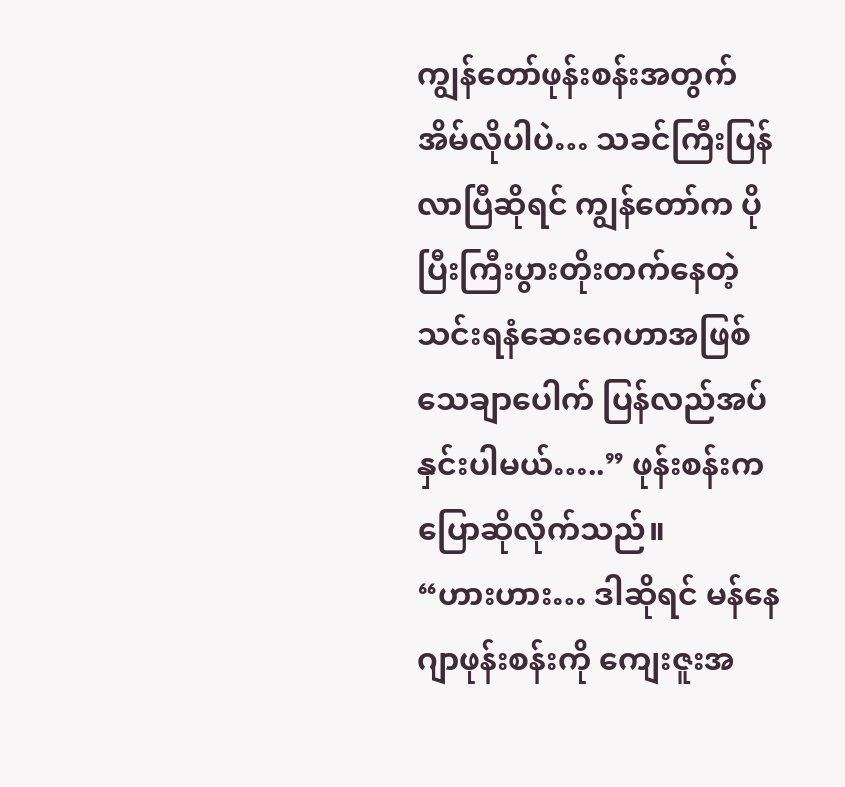ကျွန်တော်ဖုန်းစန်းအတွက် အိမ်လိုပါပဲ… သခင်ကြီးပြန်လာပြီဆိုရင် ကျွန်တော်က ပိုပြီးကြီးပွားတိုးတက်နေတဲ့ သင်းရနံဆေးဂေဟာအဖြစ် သေချာပေါက် ပြန်လည်အပ်နှင်းပါမယ်…..” ဖုန်းစန်းက ပြောဆိုလိုက်သည်။
“ဟားဟား… ဒါဆိုရင် မန်နေဂျာဖုန်းစန်းကို ကျေးဇူးအ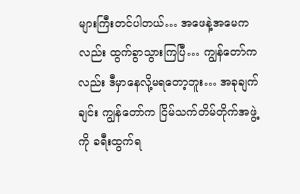များကြီးတင်ပါတယ်… အဖေနဲ့အမေကလည်း ထွက်ခွာသွားကြပြီ… ကျွန်တော်ကလည်း ဒီမှာနေလို့မရတော့ဘူး… အခုချက်ချင်း ကျွန်တော်က ငြိမ်သက်တိမ်တိုက်အဖွဲ့ကို ခရီးထွက်ရ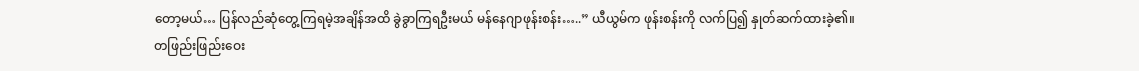တော့မယ်… ပြန်လည်ဆုံတွေ့ကြရမဲ့အချိန်အထိ ခွဲခွာကြရဦးမယ် မန်နေဂျာဖုန်းစန်း…..” ယီယွမ်က ဖုန်းစန်းကို လက်ပြ၍ နှုတ်ဆက်ထားခဲ့၏။
တဖြည်းဖြည်းဝေး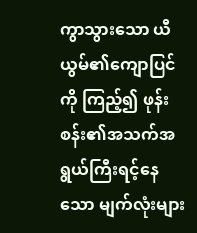ကွာသွားသော ယီယွမ်၏ကျောပြင်ကို ကြည့်၍ ဖုန်းစန်း၏အသက်အရွယ်ကြီးရင့်နေသော မျက်လုံးများ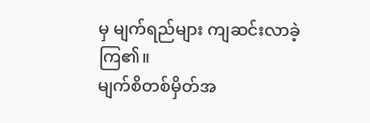မှ မျက်ရည်များ ကျဆင်းလာခဲ့ကြ၏။
မျက်စိတစ်မှိတ်အ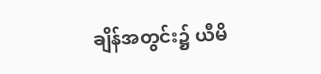ချိန်အတွင်း၌ ယီမိ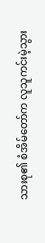သားစု၏ စံအိမ်တော်က လူသူကင်းမဲ့သွား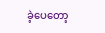ခဲ့ပေတော့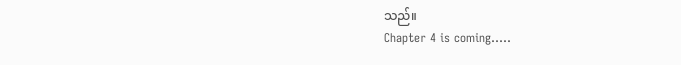သည်။
Chapter 4 is coming…..